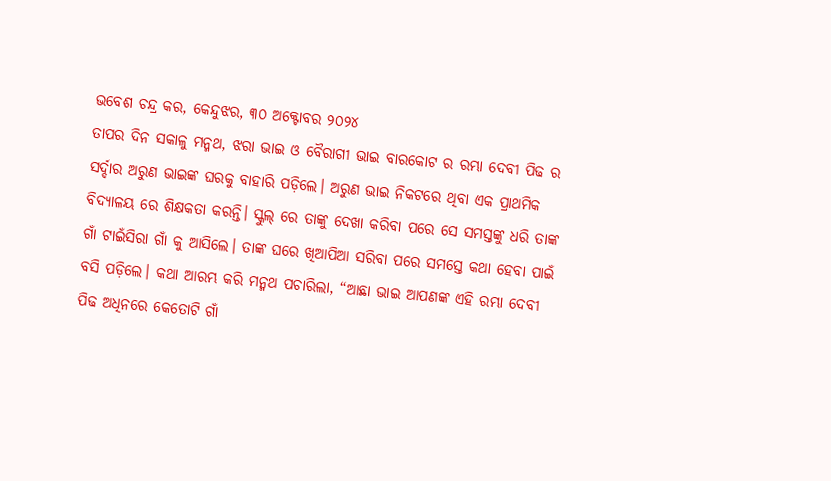ଭବେଶ ଚନ୍ଦ୍ର କର, କେନ୍ଦୁଝର, ୩୦ ଅକ୍ଟୋବର ୨୦୨୪
ତାପର ଦିନ ସକାଳୁ ମନ୍ମଥ, ଝରା ଭାଇ ଓ ବୈରାଗୀ ଭାଇ ବାରକୋଟ ର ରମ୍ଭା ଦେବୀ ପିଢ ର ସର୍ଦ୍ଦାର ଅରୁଣ ଭାଇଙ୍କ ଘରକୁ ବାହାରି ପଡ଼ିଲେ। ଅରୁଣ ଭାଇ ନିକଟରେ ଥିବା ଏକ ପ୍ରାଥମିକ ବିଦ୍ୟାଳୟ ରେ ଶିକ୍ଷକତା କରନ୍ତି। ସ୍କୁଲ୍ ରେ ତାଙ୍କୁ ଦେଖା କରିବା ପରେ ସେ ସମସ୍ତଙ୍କୁ ଧରି ତାଙ୍କ ଗାଁ ଟାଇଁସିରା ଗାଁ କୁ ଆସିଲେ। ତାଙ୍କ ଘରେ ଖିଆପିଆ ସରିବା ପରେ ସମସ୍ତେ କଥା ହେବା ପାଇଁ ବସି ପଡ଼ିଲେ। କଥା ଆରମ୍ଭ କରି ମନ୍ମଥ ପଚାରିଲା, “ଆଛା ଭାଇ ଆପଣଙ୍କ ଏହି ରମ୍ଭା ଦେବୀ ପିଢ ଅଧିନରେ କେତୋଟି ଗାଁ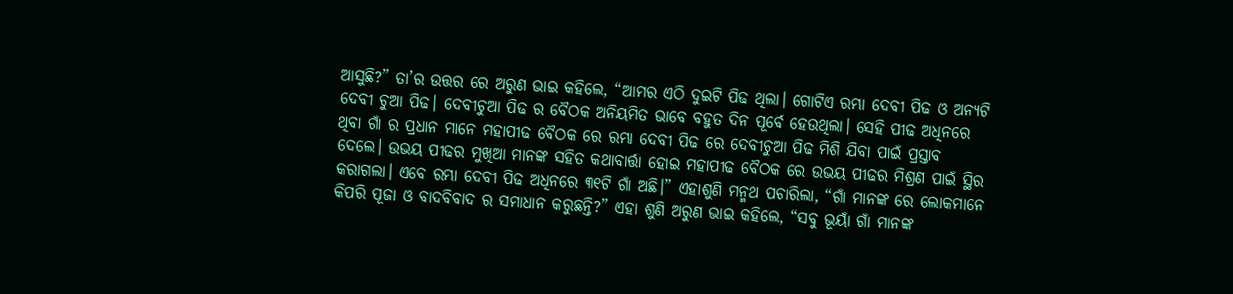ଆସୁଛି?” ତା’ର ଉତ୍ତର ରେ ଅରୁଣ ଭାଇ କହିଲେ, “ଆମର ଏଠି ଦୁଇଟି ପିଢ ଥିଲା। ଗୋଟିଏ ରମ୍ଭା ଦେବୀ ପିଢ ଓ ଅନ୍ୟଟି ଦେବୀ ଚୁଆ ପିଢ। ଦେବୀଚୁଆ ପିଢ ର ବୈଠକ ଅନିୟମିତ ଭାବେ ବହୁତ ଦିନ ପୂର୍ବେ ହେଉଥିଲା। ସେହି ପୀଢ ଅଧିନରେ ଥିବା ଗାଁ ର ପ୍ରଧାନ ମାନେ ମହାପୀଢ ବୈଠକ ରେ ରମ୍ଭା ଦେବୀ ପିଢ ରେ ଦେବୀଚୁଆ ପିଢ ମିଶି ଯିବା ପାଇଁ ପ୍ରସ୍ତାବ ଦେଲେ। ଉଭୟ ପୀଢର ମୁଖିଆ ମାନଙ୍କ ସହିତ କଥାବାର୍ତ୍ତା ହୋଇ ମହାପୀଢ ବୈଠକ ରେ ଉଭୟ ପୀଢର ମିଶ୍ରଣ ପାଇଁ ସ୍ଥିର କରାଗଲା। ଏବେ ରମ୍ଭା ଦେବୀ ପିଢ ଅଧିନରେ ୩୧ଟି ଗାଁ ଅଛି।” ଏହାଶୁଣି ମନ୍ମଥ ପଚାରିଲା, “ଗାଁ ମାନଙ୍କ ରେ ଲୋକମାନେ କିପରି ପୂଜା ଓ ବାଦବିବାଦ ର ସମାଧାନ କରୁଛନ୍ତି?” ଏହା ଶୁଣି ଅରୁଣ ଭାଇ କହିଲେ, “ସବୁ ଭୂୟାଁ ଗାଁ ମାନଙ୍କ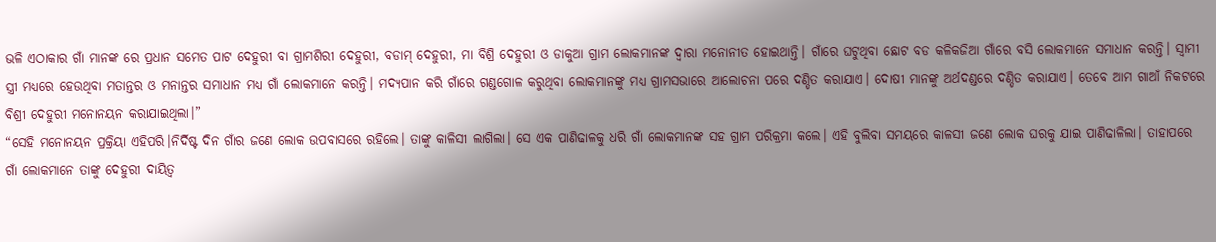ଭଳି ଏଠାକାର ଗାଁ ମାନଙ୍କ ରେ ପ୍ରଧାନ ସମେତ ପାଟ ଦେହୁରୀ ବା ଗ୍ରାମଶିରୀ ଦେହୁରୀ, ବଡାମ୍ ଦେହୁରୀ, ମା ବିଶ୍ରି ଦେହୁରୀ ଓ ଡାକୁଆ ଗ୍ରାମ ଲୋକମାନଙ୍କ ଦ୍ବାରା ମନୋନୀତ ହୋଇଥାନ୍ତି। ଗାଁରେ ଘଟୁଥିବା ଛୋଟ ବଡ କଳିକଜିଆ ଗାଁରେ ବସି ଲୋକମାନେ ସମାଧାନ କରନ୍ତି। ସ୍ବାମୀ ସ୍ତ୍ରୀ ମଧ୍ୟରେ ହେଉଥିବା ମତାନ୍ତର ଓ ମନାନ୍ତର ସମାଧାନ ମଧ୍ୟ ଗାଁ ଲୋକମାନେ କରନ୍ତି। ମଦ୍ୟପାନ କରି ଗାଁରେ ଗଣ୍ଡଗୋଳ କରୁଥିବା ଲୋକମାନଙ୍କୁ ମଧ୍ୟ ଗ୍ରାମସଭାରେ ଆଲୋଚନା ପରେ ଦଣ୍ଡିତ କରାଯାଏ। ଦୋଷୀ ମାନଙ୍କୁ ଅର୍ଥଦଣ୍ଡରେ ଦଣ୍ଡିତ କରାଯାଏ। ତେବେ ଆମ ଗାଆଁ ନିକଟରେ ବିଶ୍ରୀ ଦେହୁରୀ ମନୋନୟନ କରାଯାଇଥିଲା।”
“ସେହି ମନୋନୟନ ପ୍ରକ୍ରିୟା ଏହିପରି।ନିର୍ଦିଷ୍ଟ ଦିନ ଗାଁର ଜଣେ ଲୋକ ଉପବାସରେ ରହିଲେ। ତାଙ୍କୁ କାଳିସୀ ଲାଗିଲା। ସେ ଏକ ପାଣିଢାଳକୁ ଧରି ଗାଁ ଲୋକମାନଙ୍କ ସହ ଗ୍ରାମ ପରିକ୍ରମା କଲେ। ଏହି ବୁଲିବା ସମୟରେ କାଳସୀ ଜଣେ ଲୋକ ଘରକୁ ଯାଇ ପାଣିଢାଳିଲା। ତାହାପରେ ଗାଁ ଲୋକମାନେ ତାଙ୍କୁ ଦେହୁରୀ ଦାୟିତ୍ବ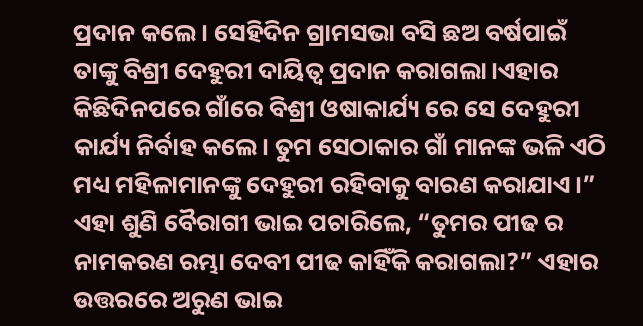ପ୍ରଦାନ କଲେ। ସେହିଦିନ ଗ୍ରାମସଭା ବସି ଛଅ ବର୍ଷପାଇଁ ତାଙ୍କୁ ବିଶ୍ରୀ ଦେହୁରୀ ଦାୟିତ୍ବ ପ୍ରଦାନ କରାଗଲା।ଏହାର କିଛିଦିନପରେ ଗାଁରେ ବିଶ୍ରୀ ଓଷାକାର୍ଯ୍ୟ ରେ ସେ ଦେହୁରୀ କାର୍ଯ୍ୟ ନିର୍ବାହ କଲେ। ତୁମ ସେଠାକାର ଗାଁ ମାନଙ୍କ ଭଳି ଏଠି ମଧ୍ୟ ମହିଳାମାନଙ୍କୁ ଦେହୁରୀ ରହିବାକୁ ବାରଣ କରାଯାଏ।” ଏହା ଶୁଣି ବୈରାଗୀ ଭାଇ ପଚାରିଲେ, “ତୁମର ପୀଢ ର ନାମକରଣ ରମ୍ଭା ଦେବୀ ପୀଢ କାହିଁକି କରାଗଲା?” ଏହାର ଉତ୍ତରରେ ଅରୁଣ ଭାଇ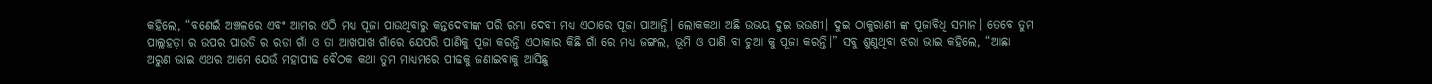କହିଲେ, “ବଣେଇଁ ଅଞ୍ଚଳରେ ଏବଂ ଆମର ଏଠି ମଧ୍ୟ ପୂଜା ପାଉଥିବାରୁ କନ୍ତଦେବୀଙ୍କ ପରି ରମ୍ଭା ଦେବୀ ମଧ୍ୟ ଏଠାରେ ପୂଜା ପାଆନ୍ତି। ଲୋକକଥା ଅଛି ଉଭୟ ଦୁଇ ଭଉଣୀ। ଦୁଇ ଠାକୁରାଣୀ ଙ୍କ ପୂଜାବିଧି ସମାନ। ତେବେ ତୁମ ପାଲ୍ଲହଡ଼ା ର ଉପର ପାଉଡି ର ରଡା ଗାଁ ଓ ତା ଆଖପାଖ ଗାଁରେ ଯେପରି ପାଣିକୁ ପୂଜା କରନ୍ତି ଏଠାକାର କିଛି ଗାଁ ରେ ମଧ୍ୟ ଜଙ୍ଗଲ, ଭୂମି ଓ ପାଣି ବା ଚୁଆ କୁ ପୂଜା କରନ୍ତି।” ସବୁ ଶୁଣୁଥିବା ଝରା ଭାଇ କହିଲେ, “ଆଛା ଅରୁଣ ଭାଇ ଏଥର ଆମେ ଯେଉଁ ମହାପୀଢ ବୈଠକ କଥା ତୁମ ମାଧ୍ୟମରେ ପୀଢକୁ ଜଣାଇବାକୁ ଆସିଛୁ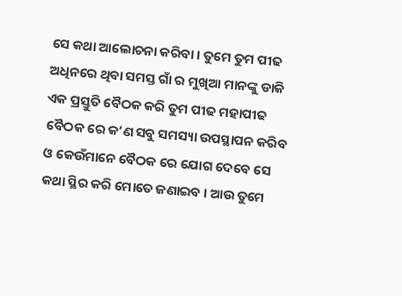ସେ କଥା ଆଲୋଚନା କରିବା। ତୁମେ ତୁମ ପୀଢ ଅଧିନରେ ଥିବା ସମସ୍ତ ଗାଁ ର ମୁଖିଆ ମାନଙ୍କୁ ଡାକି ଏକ ପ୍ରସ୍ତୁତି ବୈଠକ କରି ତୁମ ପୀଢ ମହାପୀଢ ବୈଠକ ରେ କ’ଣ ସବୁ ସମସ୍ୟା ଉପସ୍ଥାପନ କରିବ ଓ କେଉଁମାନେ ବୈଠକ ରେ ଯୋଗ ଦେବେ ସେ କଥା ସ୍ଥିର କରି ମୋତେ ଜଣାଇବ। ଆଉ ତୁମେ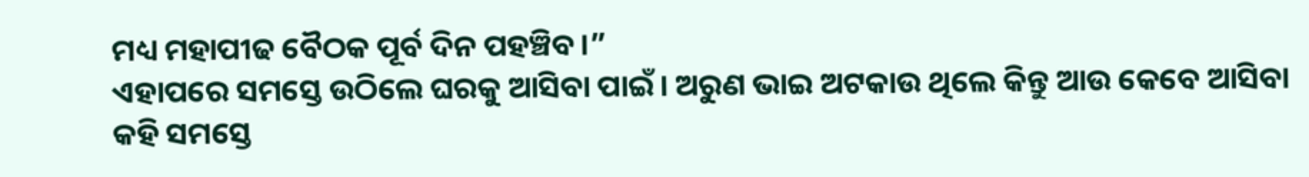ମଧ୍ୟ ମହାପୀଢ ବୈଠକ ପୂର୍ବ ଦିନ ପହଞ୍ଚିବ।”
ଏହାପରେ ସମସ୍ତେ ଉଠିଲେ ଘରକୁ ଆସିବା ପାଇଁ। ଅରୁଣ ଭାଇ ଅଟକାଉ ଥିଲେ କିନ୍ତୁ ଆଉ କେବେ ଆସିବା କହି ସମସ୍ତେ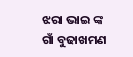ଝରା ଭାଇ ଙ୍କ ଗାଁ ବୁଢାଖମଣ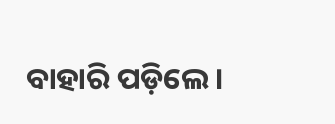ବାହାରି ପଡ଼ିଲେ।